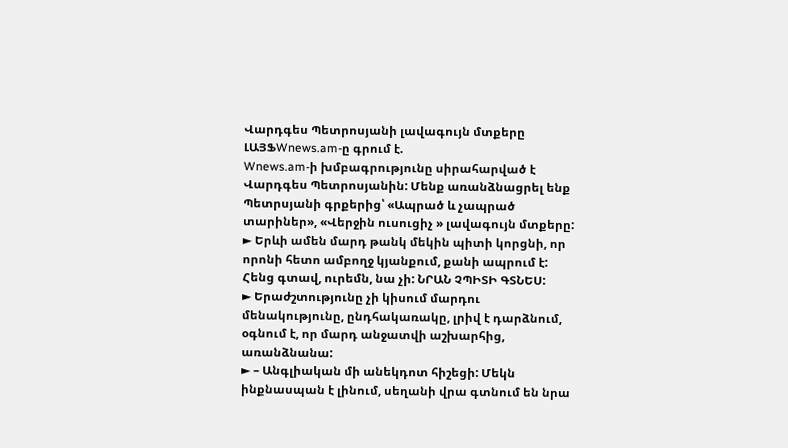Վարդգես Պետրոսյանի լավագույն մտքերը
ԼԱՅՖWnews.am-ը գրում է.
Wnews.am-ի խմբագրությունը սիրահարված է Վարդգես Պետրոսյանին: Մենք առանձնացրել ենք Պետրսյանի գրքերից՝ «Ապրած և չապրած տարիներ», «Վերջին ուսուցիչ » լավագույն մտքերը:
► Երևի ամեն մարդ թանկ մեկին պիտի կորցնի, որ որոնի հետո ամբողջ կյանքում, քանի ապրում է: Հենց գտավ, ուրեմն, նա չի: ՆՐԱՆ ՉՊԻՏԻ ԳՏՆԵՍ:
► Երաժշտությունը չի կիսում մարդու մենակությունը, ընդհակառակը, լրիվ է դարձնում, օգնում է, որ մարդ անջատվի աշխարհից, առանձնանա:
► – Անգլիական մի անեկդոտ հիշեցի: Մեկն ինքնասպան է լինում, սեղանի վրա գտնում են նրա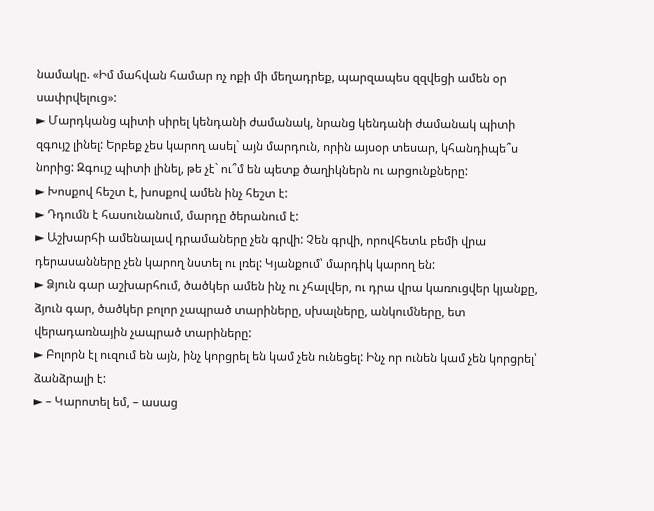նամակը. «Իմ մահվան համար ոչ ոքի մի մեղադրեք, պարզապես զզվեցի ամեն օր սափրվելուց»:
► Մարդկանց պիտի սիրել կենդանի ժամանակ, նրանց կենդանի ժամանակ պիտի զգույշ լինել: Երբեք չես կարող ասել` այն մարդուն, որին այսօր տեսար, կհանդիպե՞ս նորից: Զգույշ պիտի լինել, թե չէ` ու՞մ են պետք ծաղիկներն ու արցունքները:
► Խոսքով հեշտ է, խոսքով ամեն ինչ հեշտ է:
► Դդումն է հասունանում, մարդը ծերանում է:
► Աշխարհի ամենալավ դրամաները չեն գրվի: Չեն գրվի, որովհետև բեմի վրա դերասանները չեն կարող նստել ու լռել: Կյանքում՝ մարդիկ կարող են:
► Ձյուն գար աշխարհում, ծածկեր ամեն ինչ ու չհալվեր, ու դրա վրա կառուցվեր կյանքը, ձյուն գար, ծածկեր բոլոր չապրած տարիները, սխալները, անկումները, ետ վերադառնային չապրած տարիները:
► Բոլորն էլ ուզում են այն, ինչ կորցրել են կամ չեն ունեցել: Ինչ որ ունեն կամ չեն կորցրել՝ ձանձրալի է:
► – Կարոտել եմ, – ասաց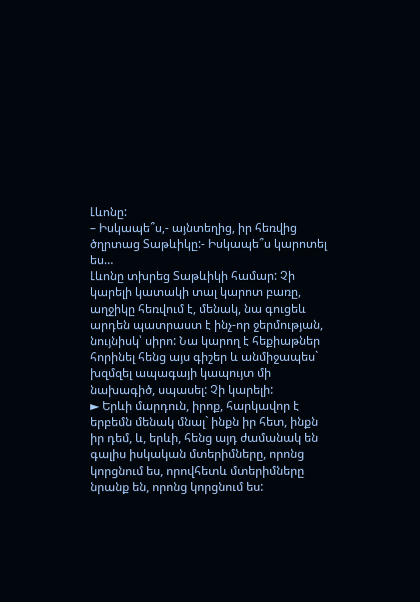Լևոնը:
– Իսկապե՞ս,- այնտեղից, իր հեռվից ծղրտաց Տաթևիկը:- Իսկապե՞ս կարոտել ես…
Լևոնը տխրեց Տաթևիկի համար: Չի կարելի կատակի տալ կարոտ բառը, աղջիկը հեռվում է, մենակ, նա գուցեև արդեն պատրաստ է ինչ-որ ջերմության, նույնիսկ՝ սիրո: Նա կարող է հեքիաթներ հորինել հենց այս գիշեր և անմիջապես` խզմզել ապագայի կապույտ մի նախագիծ, սպասել: Չի կարելի:
► Երևի մարդուն, իրոք, հարկավոր է երբեմն մենակ մնալ` ինքն իր հետ, ինքն իր դեմ, և, երևի, հենց այդ ժամանակ են գալիս իսկական մտերիմները, որոնց կորցնում ես, որովհետև մտերիմները նրանք են, որոնց կորցնում ես: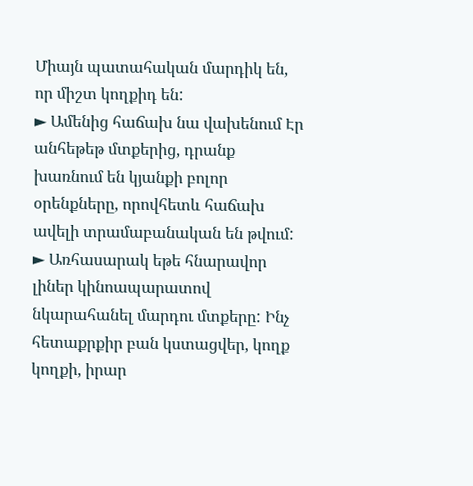Միայն պատահական մարդիկ են, որ միշտ կողքիդ են:
► Ամենից հաճախ նա վախենում Էր անհեթեթ մտքերից, դրանք խառնում են կյանքի բոլոր օրենքները, որովհետև հաճախ ավելի տրամաբանական են թվում:
► Առհասարակ եթե հնարավոր լիներ կինոապարատով նկարահանել մարդու մտքերը: Ինչ հետաքրքիր բան կստացվեր, կողք կողքի, իրար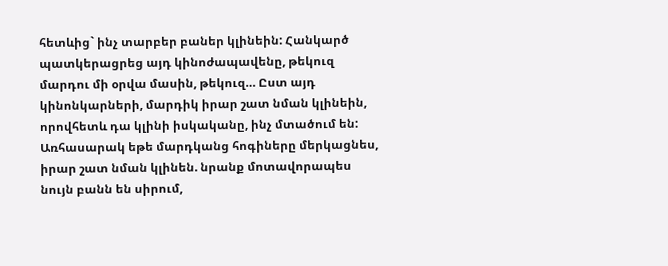հետևից` ինչ տարբեր բաներ կլինեին: Հանկարծ պատկերացրեց այդ կինոժապավենը, թեկուզ մարդու մի օրվա մասին, թեկուզ… Ըստ այդ կինոնկարների, մարդիկ իրար շատ նման կլինեին, որովհետև դա կլինի իսկականը, ինչ մտածում են: Առհասարակ եթե մարդկանց հոգիները մերկացնես, իրար շատ նման կլինեն. նրանք մոտավորապես նույն բանն են սիրում,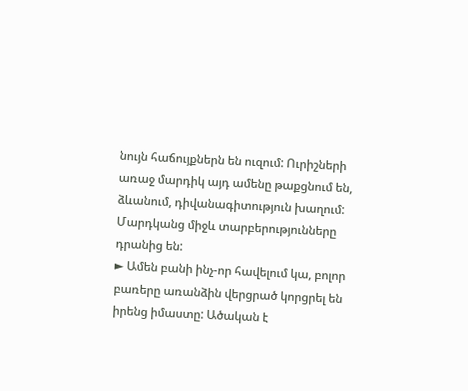նույն հաճույքներն են ուզում: Ուրիշների առաջ մարդիկ այդ ամենը թաքցնում են, ձևանում, դիվանագիտություն խաղում: Մարդկանց միջև տարբերությունները դրանից են:
► Ամեն բանի ինչ-որ հավելում կա, բոլոր բառերը առանձին վերցրած կորցրել են իրենց իմաստը: Ածական է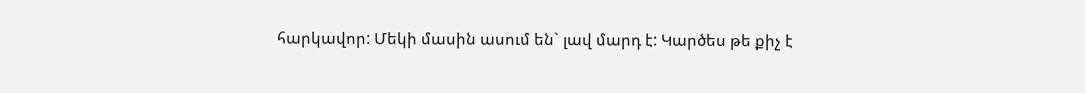հարկավոր: Մեկի մասին ասում են` լավ մարդ է: Կարծես թե քիչ է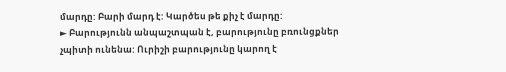մարդը: Բարի մարդ է: Կարծես թե քիչ է մարդը:
► Բարությունն անպաշտպան է, բարությունը բռունցքներ չպիտի ունենա: Ուրիշի բարությունը կարող է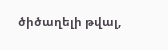ծիծաղելի թվալ,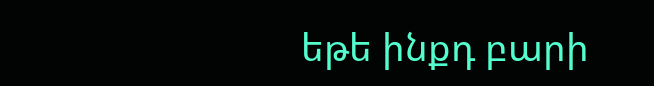եթե ինքդ բարի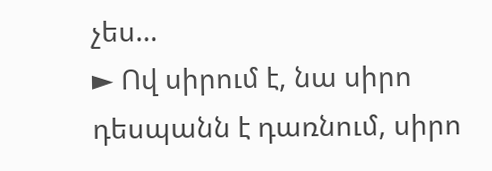չես…
► Ով սիրում է, նա սիրո դեսպանն է դառնում, սիրո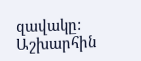զավակը: Աշխարհին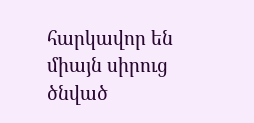հարկավոր են միայն սիրուց ծնված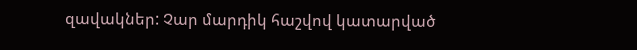զավակներ: Չար մարդիկ հաշվով կատարված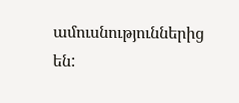ամուսնություններից են: